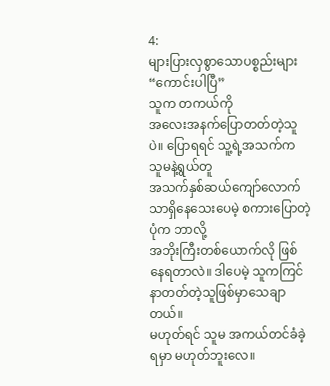4:
များပြားလှစွာသောပစ္စည်းများ
“ကောင်းပါပြီ”
သူက တကယ်ကို
အလေးအနက်ပြောတတ်တဲ့သူပဲ။ ပြောရရင် သူ့ရဲ့အသက်က သူမနဲ့ရွယ်တူ
အသက်နှစ်ဆယ်ကျော်လောက်သာရှိနေသေးပေမဲ့ စကားပြောတဲ့ပုံက ဘာလို့
အဘိုးကြီးတစ်ယောက်လို ဖြစ်နေရတာလဲ။ ဒါပေမဲ့ သူကကြင်နာတတ်တဲ့သူဖြစ်မှာသေချာတယ်။
မဟုတ်ရင် သူမ အကယ်တင်ခံခဲ့ရမှာ မဟုတ်ဘူးလေ။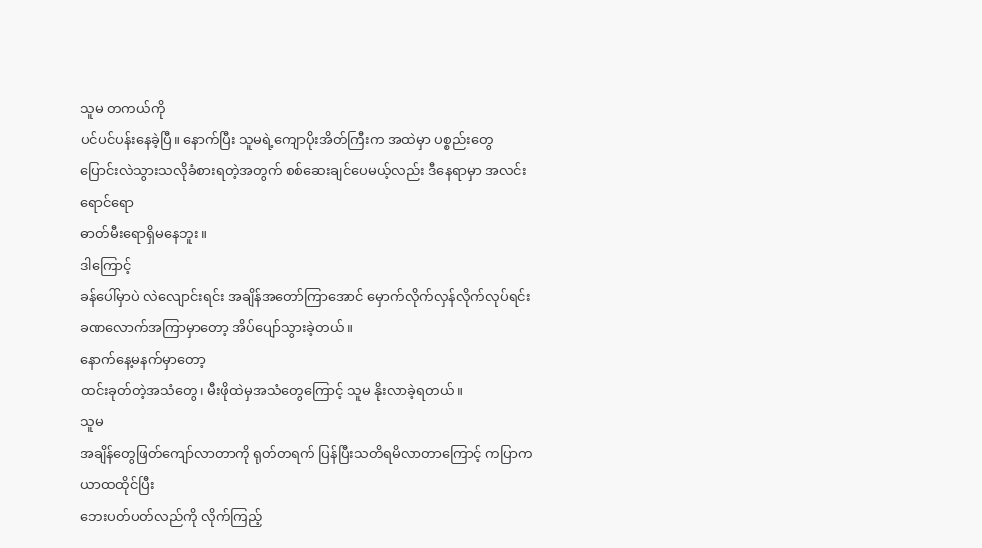သူမ တကယ်ကို
ပင်ပင်ပန်းနေခဲ့ပြီ။ နောက်ပြီး သူမရဲ့ကျောပိုးအိတ်ကြီးက အထဲမှာ ပစ္စည်းတွေ
ပြောင်းလဲသွားသလိုခံစားရတဲ့အတွက် စစ်ဆေးချင်ပေမယ့်လည်း ဒီနေရာမှာ အလင်းရောင်ရော
ဓာတ်မီးရောရှိမနေဘူး။
ဒါကြောင့်
ခန်ပေါ်မှာပဲ လဲလျောင်းရင်း အချိန်အတော်ကြာအောင် မှောက်လိုက်လှန်လိုက်လုပ်ရင်း
ခဏလောက်အကြာမှာတော့ အိပ်ပျော်သွားခဲ့တယ်။
နောက်နေ့မနက်မှာတော့
ထင်းခုတ်တဲ့အသံတွေ၊ မီးဖိုထဲမှအသံတွေကြောင့် သူမ နိုးလာခဲ့ရတယ်။
သူမ
အချိန်တွေဖြတ်ကျော်လာတာကို ရုတ်တရက် ပြန်ပြီးသတိရမိလာတာကြောင့် ကပြာကယာထထိုင်ပြီး
ဘေးပတ်ပတ်လည်ကို လိုက်ကြည့်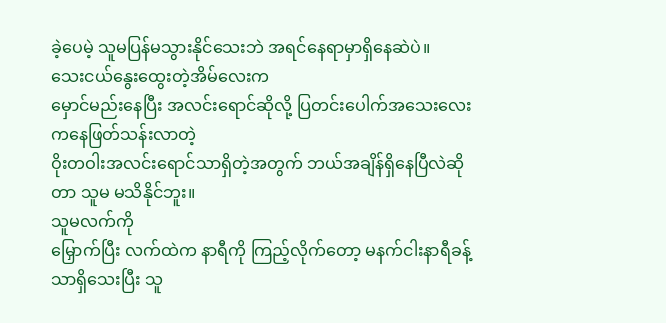ခဲ့ပေမဲ့ သူမပြန်မသွားနိုင်သေးဘဲ အရင်နေရာမှာရှိနေဆဲပဲ။
သေးငယ်နွေးထွေးတဲ့အိမ်လေးက
မှောင်မည်းနေပြီး အလင်းရောင်ဆိုလို့ ပြတင်းပေါက်အသေးလေးကနေဖြတ်သန်းလာတဲ့
ဝိုးတဝါးအလင်းရောင်သာရှိတဲ့အတွက် ဘယ်အချိန်ရှိနေပြီလဲဆိုတာ သူမ မသိနိုင်ဘူး။
သူမလက်ကို
မြှောက်ပြီး လက်ထဲက နာရီကို ကြည့်လိုက်တော့ မနက်ငါးနာရီခန့်သာရှိသေးပြီး သူ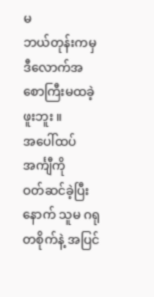မ
ဘယ်တုန်းကမှဒီလောက်အစောကြီးမထခဲ့ဖူးဘူး ။
အပေါ်ထပ်အင်္ကျီကို
ဝတ်ဆင်ခဲ့ပြီးနောက် သူမ ဂရုတစိုက်နဲ့ အပြင်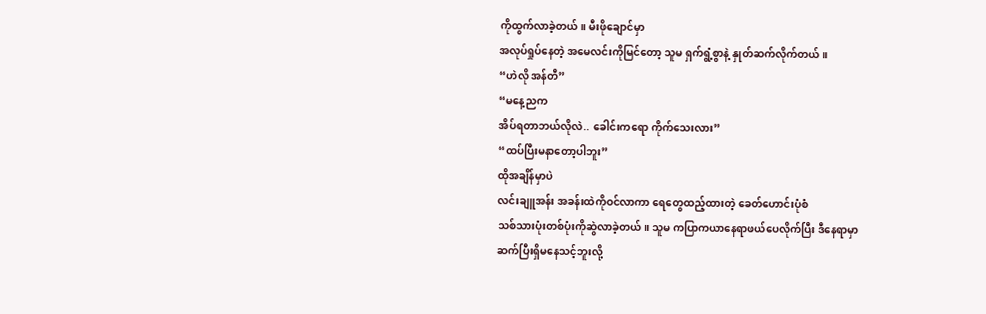ကိုထွက်လာခဲ့တယ်။ မီးဖိုချောင်မှာ
အလုပ်ရှုပ်နေတဲ့ အမေလင်းကိုမြင်တော့ သူမ ရှက်ရွံ့စွာနဲ့ နှုတ်ဆက်လိုက်တယ်။
“ဟဲလို အန်တီ”
“မနေ့ညက
အိပ်ရတာဘယ်လိုလဲ.. ခေါင်းကရော ကိုက်သေးလား”
“ထပ်ပြီးမနာတော့ပါဘူး”
ထိုအချိန်မှာပဲ
လင်းချူအန်း အခန်းထဲကိုဝင်လာကာ ရေတွေထည့်ထားတဲ့ ခေတ်ဟောင်းပုံစံ
သစ်သားပုံးတစ်ပုံးကိုဆွဲလာခဲ့တယ်။ သူမ ကပြာကယာနေရာဖယ်ပေလိုက်ပြီး ဒီနေရာမှာ
ဆက်ပြီးရှိမနေသင့်ဘူးလို့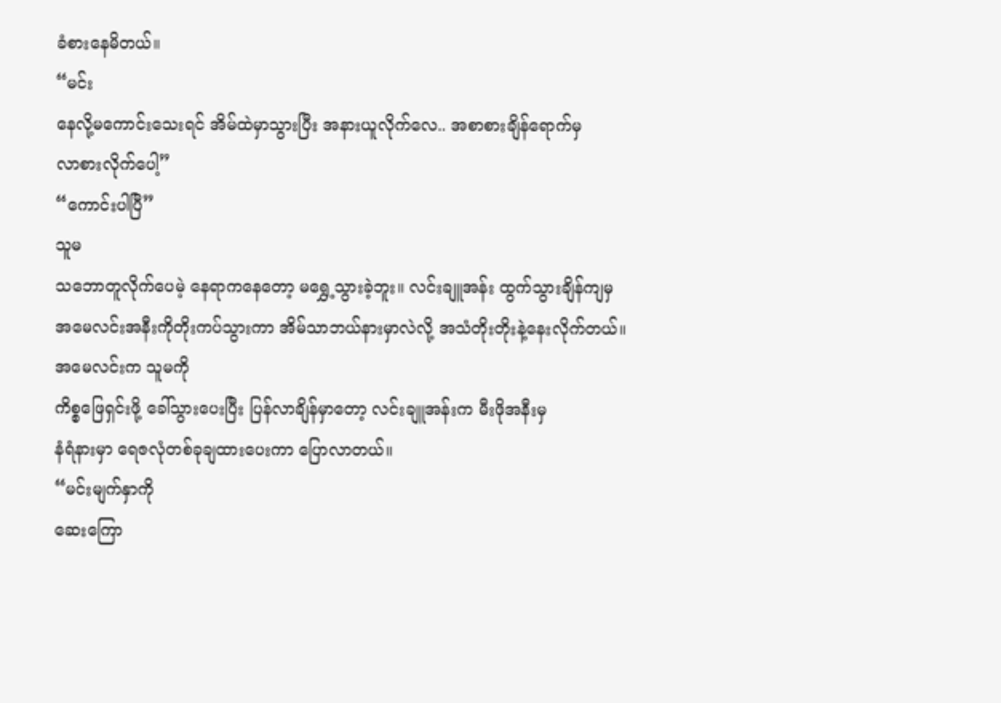ခံစားနေမိတယ်။
“မင်း
နေလို့မကောင်းသေးရင် အိမ်ထဲမှာသွားပြီး အနားယူလိုက်လေ.. အစာစားချိန်ရောက်မှ
လာစားလိုက်ပေါ့”
“ကောင်းပါပြီ”
သူမ
သဘောတူလိုက်ပေမဲ့ နေရာကနေတော့ မရွှေ့သွားခဲ့ဘူး။ လင်းချူအန်း ထွက်သွားချိန်ကျမှ
အမေလင်းအနီးကိုတိုးကပ်သွားကာ အိမ်သာဘယ်နားမှာလဲလို့ အသံတိုးတိုးနဲ့နေးလိုက်တယ်။
အမေလင်းက သူမကို
ကိစ္စဖြေရှင်းဖို့ ခေါ်သွားပေးပြီး ပြန်လာချိန်မှာတော့ လင်းချူအန်းက မီးဖိုအနီးမှ
နံရံနားမှာ ရေဇလုံတစ်ခုချထားပေးကာ ပြောလာတယ်။
“မင်းမျက်နှာကို
ဆေးကြော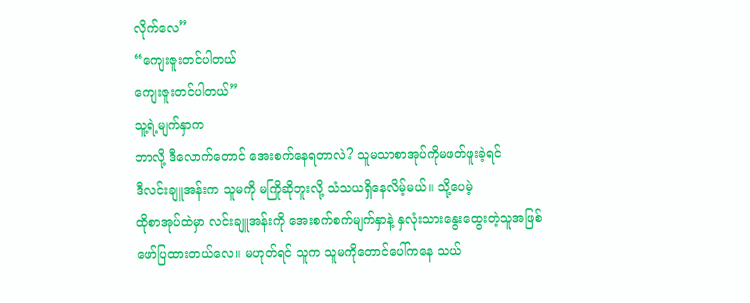လိုက်လေ”
“ကျေးဇူးတင်ပါတယ်
ကျေးဇူးတင်ပါတယ်”
သူ့ရဲ့မျက်နှာက
ဘာလို့ ဒီလောက်တောင် အေးစက်နေရတာလဲ? သူမသာစာအုပ်ကိုမဖတ်ဖူးခဲ့ရင်
ဒီလင်းချူအန်းက သူမကို မကြိုဆိုဘူးလို့ သံသယရှိနေလိမ့်မယ်။ သို့ပေမဲ့
ထိုစာအုပ်ထဲမှာ လင်းချူအန်းကို အေးစက်စက်မျက်နှာနဲ့ နှလုံးသားနွေးထွေးတဲ့သူအဖြစ်
ဖော်ပြထားတယ်လေ။ မဟုတ်ရင် သူက သူမကိုတောင်ပေါ်ကနေ သယ်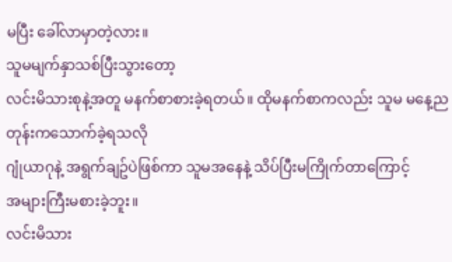မပြီး ခေါ်လာမှာတဲ့လား။
သူမမျက်နှာသစ်ပြီးသွားတော့
လင်းမိသားစုနဲ့အတူ မနက်စာစားခဲ့ရတယ်။ ထိုမနက်စာကလည်း သူမ မနေ့ညတုန်းကသောက်ခဲ့ရသလို
ဂျုံယာဂုနဲ့ အရွက်ချဥ်ပဲဖြစ်ကာ သူမအနေနဲ့ သိပ်ပြီးမကြိုက်တာကြောင့်
အများကြီးမစားခဲ့ဘူး။
လင်းမိသား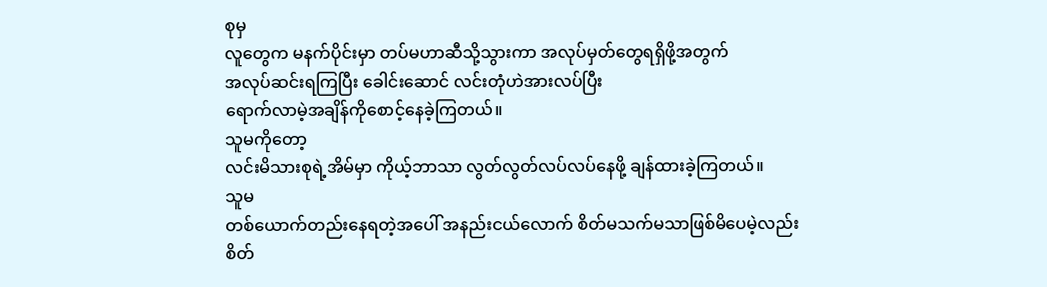စုမှ
လူတွေက မနက်ပိုင်းမှာ တပ်မဟာဆီသို့သွားကာ အလုပ်မှတ်တွေရရှိဖို့အတွက်
အလုပ်ဆင်းရကြပြီး ခေါင်းဆောင် လင်းတုံဟဲအားလပ်ပြီး
ရောက်လာမဲ့အချိန်ကိုစောင့်နေခဲ့ကြတယ်။
သူမကိုတော့
လင်းမိသားစုရဲ့အိမ်မှာ ကိုယ့်ဘာသာ လွတ်လွတ်လပ်လပ်နေဖို့ ချန်ထားခဲ့ကြတယ်။
သူမ
တစ်ယောက်တည်းနေရတဲ့အပေါ် အနည်းငယ်လောက် စိတ်မသက်မသာဖြစ်မိပေမဲ့လည်း
စိတ်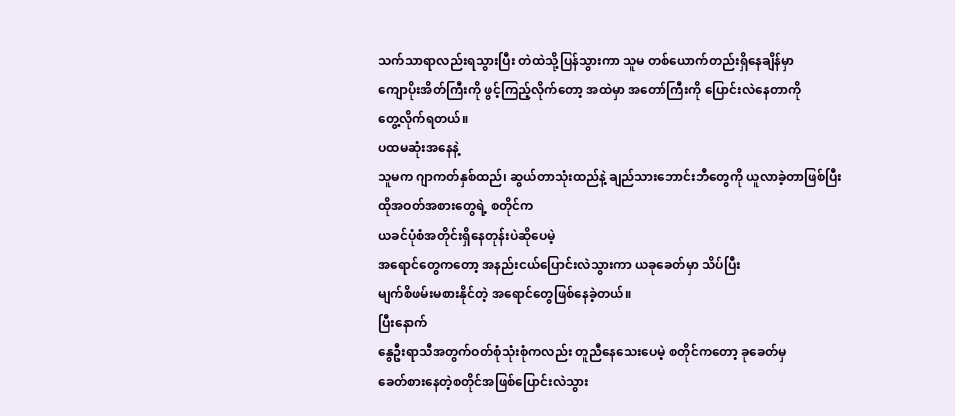သက်သာရာလည်းရသွားပြီး တဲထဲသို့ပြန်သွားကာ သူမ တစ်ယောက်တည်းရှိနေချိန်မှာ
ကျောပိုးအိတ်ကြီးကို ဖွင့်ကြည့်လိုက်တော့ အထဲမှာ အတော်ကြီးကို ပြောင်းလဲနေတာကို
တွေ့လိုက်ရတယ်။
ပထမဆုံးအနေနဲ့
သူမက ဂျာကတ်နှစ်ထည်၊ ဆွယ်တာသုံးထည်နဲ့ ချည်သားဘောင်းဘီတွေကို ယူလာခဲ့တာဖြစ်ပြီး
ထိုအဝတ်အစားတွေရဲ့ စတိုင်က
ယခင်ပုံစံအတိုင်းရှိနေတုန်းပဲဆိုပေမဲ့
အရောင်တွေကတော့ အနည်းငယ်ပြောင်းလဲသွားကာ ယခုခေတ်မှာ သိပ်ပြီး
မျက်စိဖမ်းမစားနိုင်တဲ့ အရောင်တွေဖြစ်နေခဲ့တယ်။
ပြီးနောက်
နွေဦးရာသီအတွက်ဝတ်စုံသုံးစုံကလည်း တူညီနေသေးပေမဲ့ စတိုင်ကတော့ ခုခေတ်မှ
ခေတ်စားနေတဲ့စတိုင်အဖြစ်ပြောင်းလဲသွား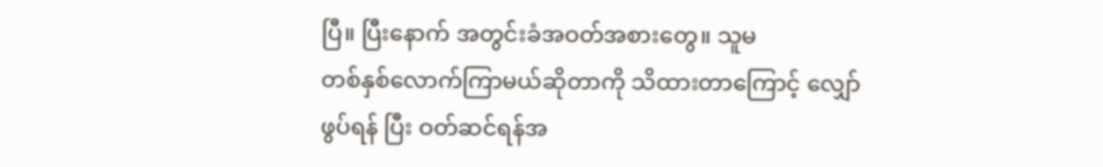ပြီ။ ပြီးနောက် အတွင်းခံအဝတ်အစားတွေ။ သူမ
တစ်နှစ်လောက်ကြာမယ်ဆိုတာကို သိထားတာကြောင့် လျှော်ဖွပ်ရန် ပြီး ဝတ်ဆင်ရန်အ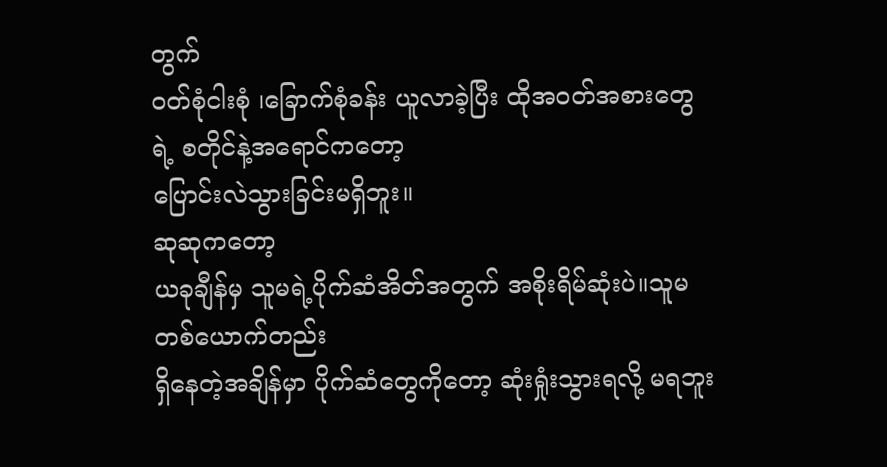တွက်
၀တ်စုံငါးစုံ ၊ခြောက်စုံခန်း ယူလာခဲ့ပြီး ထိုအဝတ်အစားတွေရဲ့ စတိုင်နဲ့အရောင်ကတော့
ပြောင်းလဲသွားခြင်းမရှိဘူး။
ဆုဆုကတော့
ယခုချီန်မှ သူမရဲ့ပိုက်ဆံအိတ်အတွက် အစိုးရိမ်ဆုံးပဲ။သူမ တစ်ယောက်တည်း
ရှိနေတဲ့အချိန်မှာ ပိုက်ဆံတွေကိုတော့ ဆုံးရှုံးသွားရလို့ မရဘူး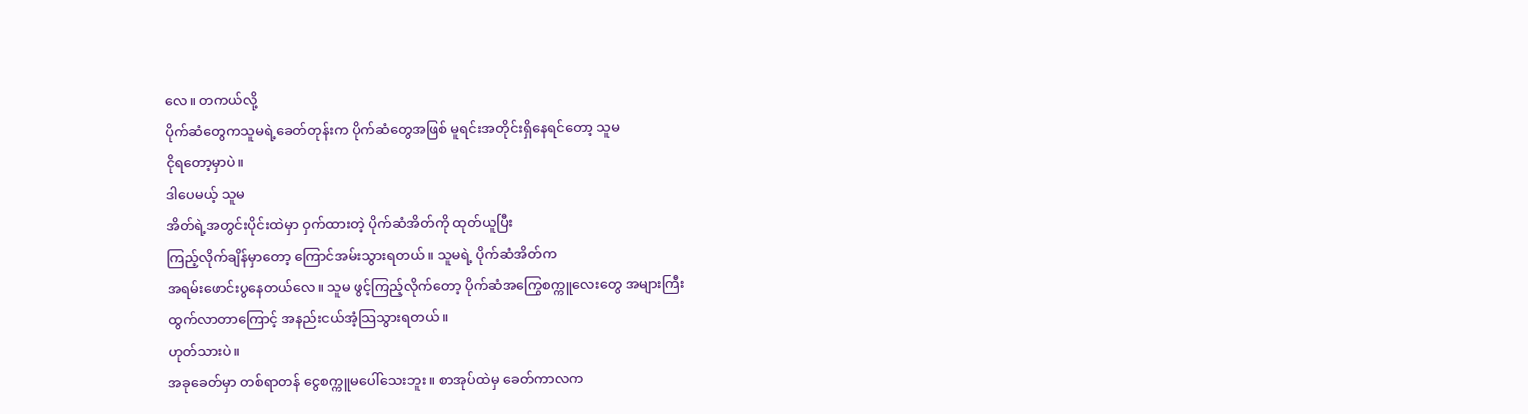လေ။ တကယ်လို့
ပိုက်ဆံတွေကသူမရဲ့ခေတ်တုန်းက ပိုက်ဆံတွေအဖြစ် မူရင်းအတိုင်းရှိနေရင်တော့ သူမ
ငိုရတော့မှာပဲ။
ဒါပေမယ့် သူမ
အိတ်ရဲ့အတွင်းပိုင်းထဲမှာ ဝှက်ထားတဲ့ ပိုက်ဆံအိတ်ကို ထုတ်ယူပြီး
ကြည့်လိုက်ချိန်မှာတော့ ကြောင်အမ်းသွားရတယ်။ သူမရဲ့ ပိုက်ဆံအိတ်က
အရမ်းဖောင်းပွနေတယ်လေ။ သူမ ဖွင့်ကြည့်လိုက်တော့ ပိုက်ဆံအကြွေစက္ကူလေးတွေ အများကြီး
ထွက်လာတာကြောင့် အနည်းငယ်အံ့သြသွားရတယ်။
ဟုတ်သားပဲ။
အခုခေတ်မှာ တစ်ရာတန် ငွေစက္ကူမပေါ်သေးဘူး။ စာအုပ်ထဲမှ ခေတ်ကာလက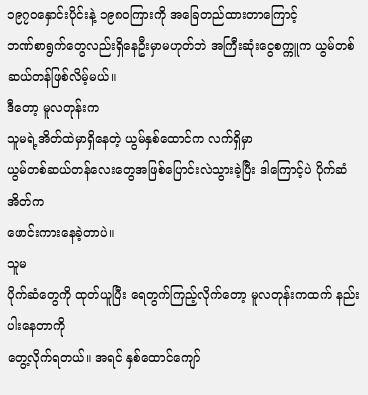၁၉၇၀နှောင်းပိုင်းနဲ့ ၁၉၈၀ကြားကို အခြေတည်ထားတာကြောင့်
ဘဏ်စာရွက်တွေလည်းရှိနေဦးမှာမဟုတ်ဘဲ အကြီးဆုံးငွေစက္ကူက ယွမ်တစ်ဆယ်တန်ဖြစ်လိမ့်မယ်။
ဒီတော့ မူလတုန်းက
သူမရဲ့အိတ်ထဲမှာရှိနေတဲ့ ယွမ်နှစ်ထောင်က လက်ရှိမှာ
ယွမ်တစ်ဆယ်တန်လေးတွေအဖြစ်ပြောင်းလဲသွားခဲ့ပြီး ဒါကြောင့်ပဲ ပိုက်ဆံအိတ်က
ဖောင်းကားနေခဲ့တာပဲ။
သူမ
ပိုက်ဆံတွေကို ထုတ်ယူပြီး ရေတွက်ကြည့်လိုက်တော့ မူလတုန်းကထက် နည်းပါးနေတာကို
တွေ့လိုက်ရတယ်။ အရင် နှစ်ထောင်ကျော်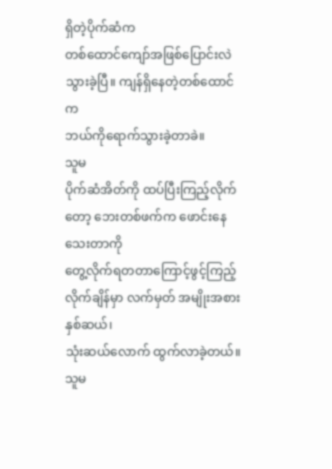ရှိတဲ့ပိုက်ဆံက
တစ်ထောင်ကျော်အဖြစ်ပြောင်းလဲသွားခဲ့ပြီ။ ကျန်ရှိနေတဲ့တစ်ထောင်က
ဘယ်ကိုရောက်သွားခဲ့တာခဲ။
သူမ
ပိုက်ဆံအိတ်ကို ထပ်ပြီးကြည့်လိုက်တော့ ဘေးတစ်ဖက်က ဖောင်းနေသေးတာကို
တွေ့လိုက်ရတတာကြောင့်ဖွင့်ကြည့်လိုက်ချိန်မှာ လက်မှတ် အမျိုးအစား နှစ်ဆယ်၊
သုံးဆယ်လောက် ထွက်လာခဲ့တယ်။
သူမ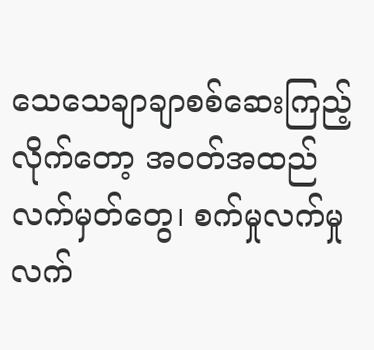သေသေချာချာစစ်ဆေးကြည့်လိုက်တော့ အဝတ်အထည်လက်မှတ်တွေ၊ စက်မှုလက်မှုလက်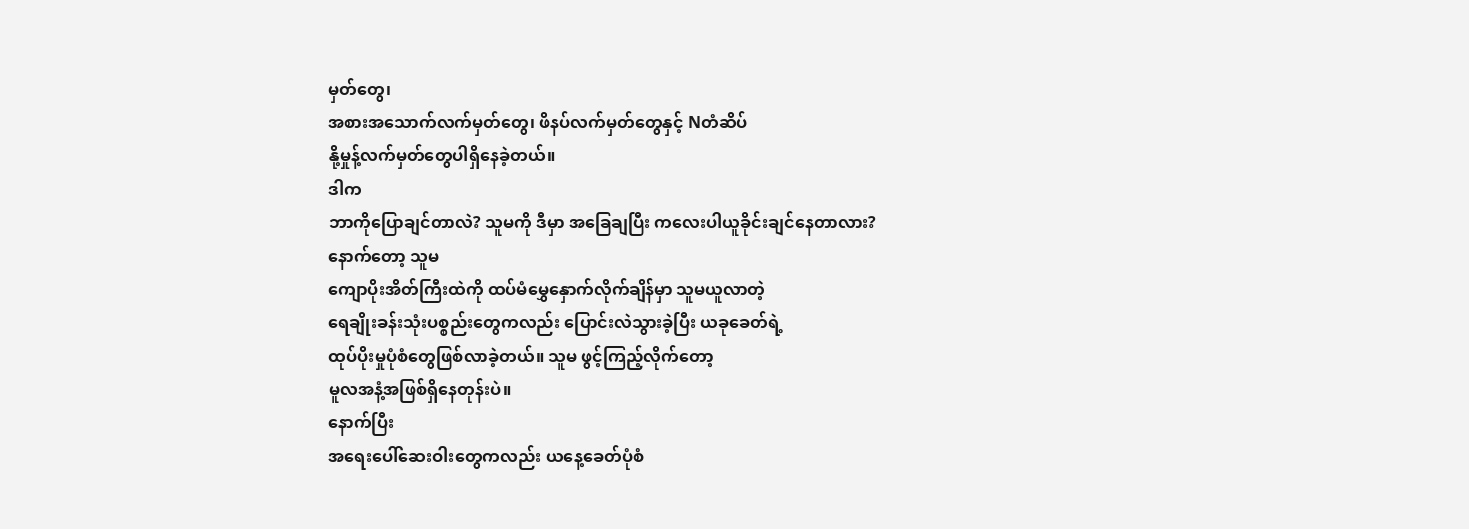မှတ်တွေ၊
အစားအသောက်လက်မှတ်တွေ၊ ဖိနပ်လက်မှတ်တွေနှင့် Nတံဆိပ်
နို့မှုန့်လက်မှတ်တွေပါရှိနေခဲ့တယ်။
ဒါက
ဘာကိုပြောချင်တာလဲ? သူမကို ဒီမှာ အခြေချပြီး ကလေးပါယူခိုင်းချင်နေတာလား?
နောက်တော့ သူမ
ကျောပိုးအိတ်ကြီးထဲကို ထပ်မံမွှေနှောက်လိုက်ချိန်မှာ သူမယူလာတဲ့
ရေချိုးခန်းသုံးပစ္စည်းတွေကလည်း ပြောင်းလဲသွားခဲ့ပြီး ယခုခေတ်ရဲ့
ထုပ်ပိုးမှုပုံစံတွေဖြစ်လာခဲ့တယ်။ သူမ ဖွင့်ကြည့်လိုက်တော့
မူလအနံ့အဖြစ်ရှိနေတုန်းပဲ။
နောက်ပြီး
အရေးပေါ်ဆေးဝါးတွေကလည်း ယနေ့ခေတ်ပုံစံ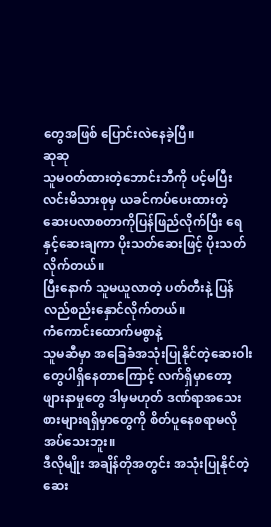တွေအဖြစ် ပြောင်းလဲနေခဲ့ပြီ။
ဆုဆု
သူမဝတ်ထားတဲ့ဘောင်းဘီကို ပင့်မပြီး လင်းမိသားစုမှ ယခင်ကပ်ပေးထားတဲ့
ဆေးပလာစတာကိုပြန်ဖြည်လိုက်ပြီး ရေနှင့်ဆေးချကာ ပိုးသတ်ဆေးဖြင့် ပိုးသတ်လိုက်တယ်။
ပြီးနောက် သူမယူလာတဲ့ ပတ်တီးနဲ့ ပြန်လည်စည်းနှောင်လိုက်တယ်။
ကံကောင်းထောက်မစွာနဲ့
သူမဆီမှာ အခြေခံအသုံးပြုနိုင်တဲ့ဆေးဝါးတွေပါရှိနေတာကြောင့် လက်ရှိမှာတော့
ဖျားနာမှုတွေ ဒါမှမဟုတ် ဒဏ်ရာအသေးစားများရရှိမှာတွေကို စိတ်ပူနေစရာမလိုအပ်သေးဘူး။
ဒီလိုမျိုး အချိန်တိုအတွင်း အသုံးပြုနိုင်တဲ့ ဆေး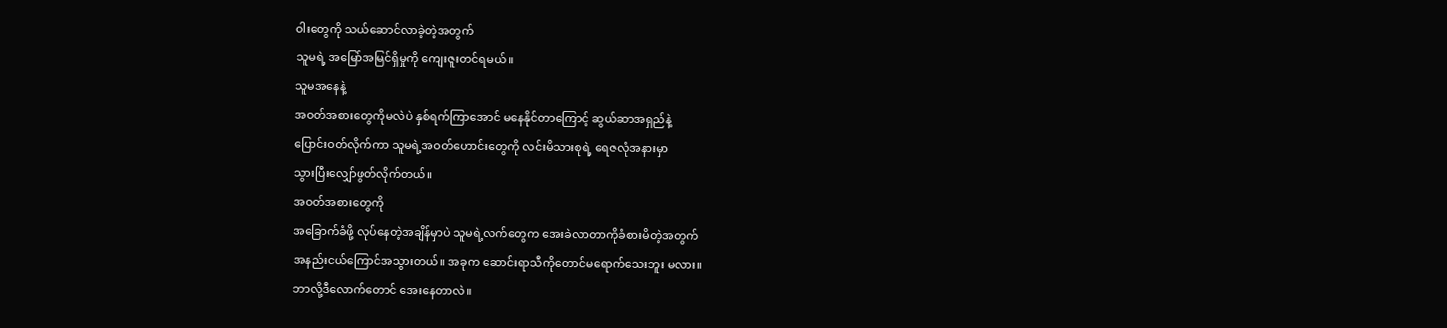ဝါးတွေကို သယ်ဆောင်လာခဲ့တဲ့အတွက်
သူမရဲ့ အမြော်အမြင်ရှိမှုကို ကျေးဇူးတင်ရမယ်။
သူမအနေနဲ့
အဝတ်အစားတွေကိုမလဲပဲ နှစ်ရက်ကြာအောင် မနေနိုင်တာကြောင့် ဆွယ်ဆာအရှည်နဲ့
ပြောင်းဝတ်လိုက်ကာ သူမရဲ့အဝတ်ဟောင်းတွေကို လင်းမိသားစုရဲ့ ရေဇလုံအနားမှာ
သွားပြီးလျှော်ဖွတ်လိုက်တယ်။
အဝတ်အစားတွေကို
အခြောက်ခံဖို့ လုပ်နေတဲ့အချိန်မှာပဲ သူမရဲ့လက်တွေက အေးခဲလာတာကိုခံစားမိတဲ့အတွက်
အနည်းငယ်ကြောင်အသွားတယ်။ အခုက ဆောင်းရာသီကိုတောင်မရောက်သေးဘူး မလား။
ဘာလို့ဒီလောက်တောင် အေးနေတာလဲ။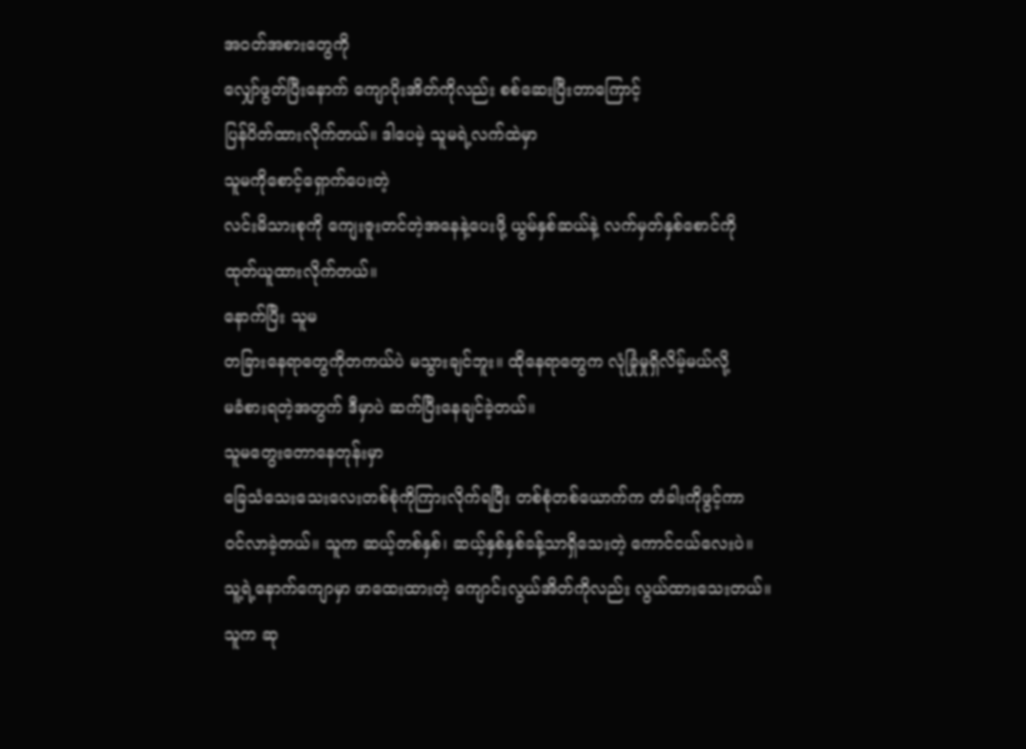အဝတ်အစားတွေကို
လျှော်ဖွတ်ပြီးနောက် ကျောပိုးအိတ်ကိုလည်း စစ်ဆေးပြီးတာကြောင့်
ပြန်ပိတ်ထားလိုက်တယ်။ ဒါပေမဲ့ သူမရဲ့လက်ထဲမှာ
သူမကိုစောင့်ရှောက်ပေးတဲ့
လင်းမိသားစုကို ကျေးဇူးတင်တဲ့အနေနဲ့ပေးဖို့ ယွမ်နှစ်ဆယ်နဲ့ လက်မှတ်နှစ်စောင်ကို
ထုတ်ယူထားလိုက်တယ်။
နောက်ပြီး သူမ
တခြားနေရာတွေကိုတကယ်ပဲ မသွားချင်ဘူး။ ထိုနေရာတွေက လုံခြုံမှုရှိလိမ့်မယ်လို့
မခံစားရတဲ့အတွက် ဒီမှာပဲ ဆက်ပြီးနေချင်ခဲ့တယ်။
သူမတွေးတောနေတုန်းမှာ
ခြေသံသေးသေးလေးတစ်စုံကိုကြားလိုက်ရပြီး တစ်စုံတစ်ယောက်က တံခါးကိုဖွင့်ကာ
ဝင်လာခဲ့တယ်။ သူက ဆယ့်တစ်နှစ်၊ ဆယ့်နှစ်နှစ်ခန့်သာရှိသေးတဲ့ ကောင်ငယ်လေးပဲ။
သူ့ရဲ့နောက်ကျောမှာ ဖာထေးထားတဲ့ ကျောင်းလွယ်အိတ်ကိုလည်း လွယ်ထားသေးတယ်။
သူက ဆု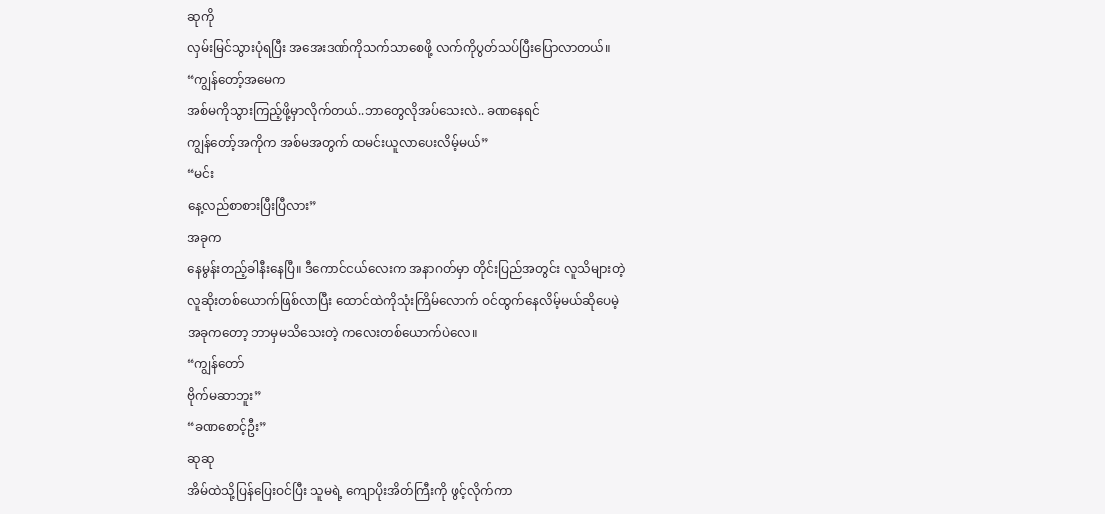ဆုကို
လှမ်းမြင်သွားပုံရပြီး အအေးဒဏ်ကိုသက်သာစေဖို့ လက်ကိုပွတ်သပ်ပြီးပြောလာတယ်။
“ကျွန်တော့်အမေက
အစ်မကိုသွားကြည့်ဖို့မှာလိုက်တယ်..ဘာတွေလိုအပ်သေးလဲ.. ခဏနေရင်
ကျွန်တော့်အကိုက အစ်မအတွက် ထမင်းယူလာပေးလိမ့်မယ်”
“မင်း
နေ့လည်စာစားပြီးပြီလား”
အခုက
နေမွန်းတည့်ခါနီးနေပြီ။ ဒီကောင်ငယ်လေးက အနာဂတ်မှာ တိုင်းပြည်အတွင်း လူသိများတဲ့
လူဆိုးတစ်ယောက်ဖြစ်လာပြီး ထောင်ထဲကိုသုံးကြိမ်လောက် ဝင်ထွက်နေလိမ့်မယ်ဆိုပေမဲ့
အခုကတော့ ဘာမှမသိသေးတဲ့ ကလေးတစ်ယောက်ပဲလေ။
“ကျွန်တော်
ဗိုက်မဆာဘူး”
“ခဏစောင့်ဦး”
ဆုဆု
အိမ်ထဲသို့ပြန်ပြေးဝင်ပြီး သူမရဲ့ ကျောပိုးအိတ်ကြီးကို ဖွင့်လိုက်ကာ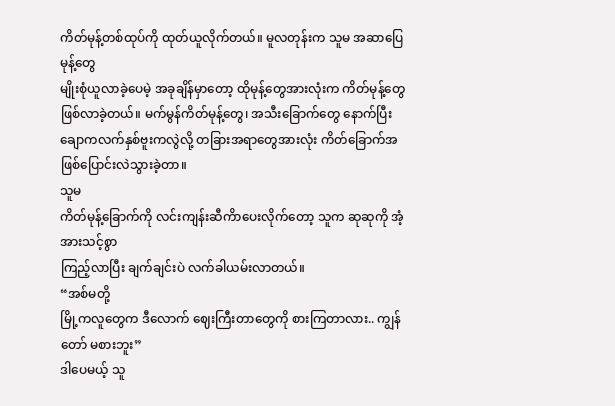ကိတ်မုန့်တစ်ထုပ်ကို ထုတ်ယူလိုက်တယ်။ မူလတုန်းက သူမ အဆာပြေမုန့်တွေ
မျိုးစုံယူလာခဲ့ပေမဲ့ အခုချိန်မှာတော့ ထိုမုန့်တွေအားလုံးက ကိတ်မုန့်တွေ
ဖြစ်လာခဲ့တယ်။ မက်မွန်ကိတ်မုန့်တွေ၊ အသီးခြောက်တွေ နောက်ပြီး
ချောကလက်နှစ်ဗူးကလွဲလို့ တခြားအရာတွေအားလုံး ကိတ်ခြောက်အဖြစ်ပြောင်းလဲသွားခဲ့တာ။
သူမ
ကိတ်မုန့်ခြောက်ကို လင်းကျန်းဆီကိာပေးလိုက်တော့ သူက ဆုဆုကို အံ့အားသင့်စွာ
ကြည့်လာပြီး ချက်ချင်းပဲ လက်ခါယမ်းလာတယ်။
“အစ်မတို့
မြို့ကလူတွေက ဒီလောက် ဈေးကြီးတာတွေကို စားကြတာလား.. ကျွန်တော် မစားဘူး”
ဒါပေမယ့် သူ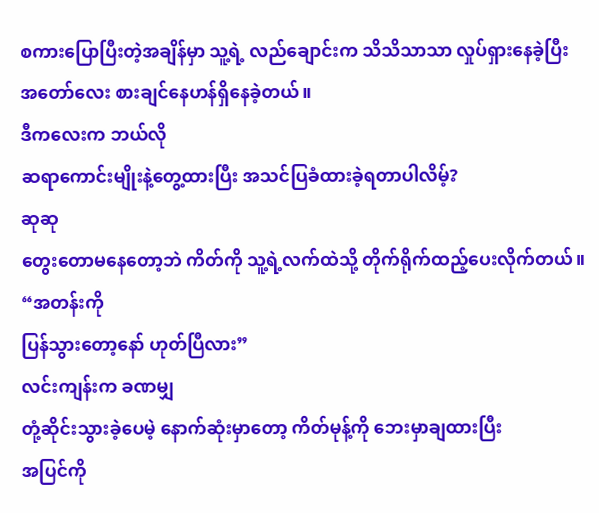စကားပြောပြီးတဲ့အချိန်မှာ သူ့ရဲ့ လည်ချောင်းက သိသိသာသာ လှုပ်ရှားနေခဲ့ပြီး
အတော်လေး စားချင်နေဟန်ရှိနေခဲ့တယ်။
ဒီကလေးက ဘယ်လို
ဆရာကောင်းမျိုးနဲ့တွေ့ထားပြီး အသင်ပြခံထားခဲ့ရတာပါလိမ့်?
ဆုဆု
တွေးတောမနေတော့ဘဲ ကိတ်ကို သူ့ရဲ့လက်ထဲသို့ တိုက်ရိုက်ထည့်ပေးလိုက်တယ်။
“အတန်းကို
ပြန်သွားတော့နော် ဟုတ်ပြီလား”
လင်းကျန်းက ခဏမျှ
တုံ့ဆိုင်းသွားခဲ့ပေမဲ့ နောက်ဆုံးမှာတော့ ကိတ်မုန့်ကို ဘေးမှာချထားပြီး
အပြင်ကို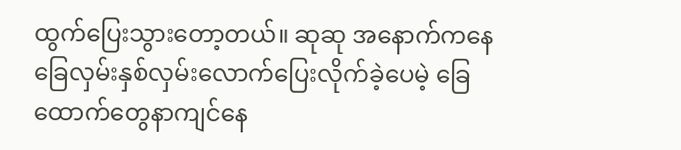ထွက်ပြေးသွားတော့တယ်။ ဆုဆု အနောက်ကနေ
ခြေလှမ်းနှစ်လှမ်းလောက်ပြေးလိုက်ခဲ့ပေမဲ့ ခြေထောက်တွေနာကျင်နေ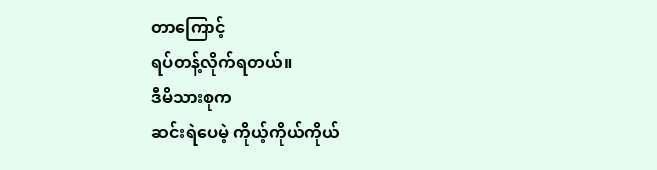တာကြောင့်
ရပ်တန့်လိုက်ရတယ်။
ဒီမိသားစုက
ဆင်းရဲပေမဲ့ ကိုယ့်ကိုယ်ကိုယ်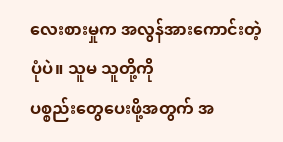လေးစားမှုက အလွန်အားကောင်းတဲ့ပုံပဲ။ သူမ သူတို့ကို
ပစ္စည်းတွေပေးဖို့အတွက် အ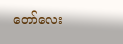တော်လေး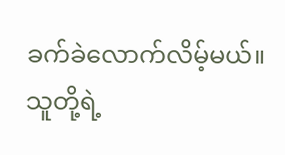ခက်ခဲလောက်လိမ့်မယ်။
သူတို့ရဲ့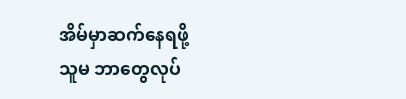အိမ်မှာဆက်နေရဖို့
သူမ ဘာတွေလုပ်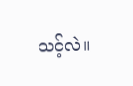သင့်လဲ။